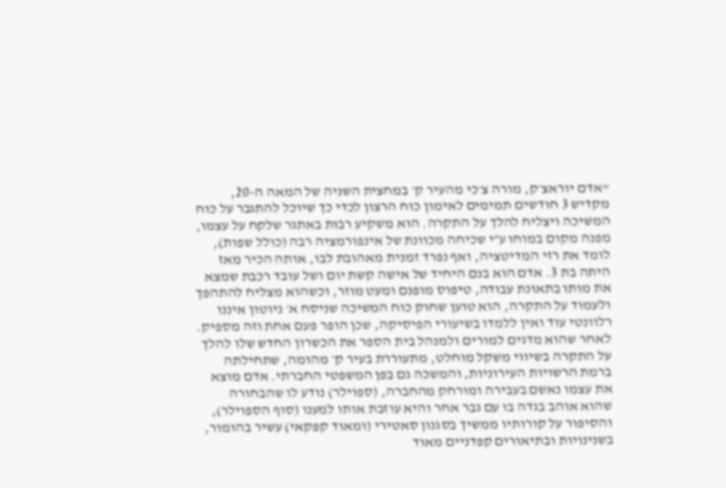“אדם יוראצ׳ק, מורה צ׳כי מהעיר ק׳ במחצית השניה של המאה ה-20, מקדיש 3 חודשים תמימים לאימון כוח הרצון לכדי כך שיוכל להתגבר על כוח המשיכה ויצליח להלך על התקרה. הוא משקיע רבות באתגר שלקח על עצמו, מפנה מקום במוחו ע״י שכיחה מכוונת של אינפורמציה רבה (כולל שפות), לומד את רזי המדיטציה, ואף נפרד זמנית מאהובת לבו, אותה הכיר מאז היתה בת 3. אדם הוא בנם היחיד של אישה קשת יום ושל עובד רכבת שמצא את מותו בתאונת עבודה, טיפוס מופנם ומעט מוזר, וכשהוא מצליח להתהפך ולעמוד על התקרה, הוא טוען שחוק כוח המשיכה שניסח א׳ ניוטון איננו רלוונטי עוד ואין ללמדו בשיעורי הפיסיקה, שכן הופר פעם אחת וזה מספיק. לאחר שהוא מדגים למורים ולמנהל בית הספר את הכשרון החדש שלו להלך על התקרה בשיווי משקל מוחלט, מתעוררת בעיר ק׳ מהומה, שתחילתה ברמת הרשויות העירוניות, והמשכה גם בפן המשפטי החברתי. אדם מוצא את עצמו נאשם בעבירה ומורחק מהחברה, (ספוילר) נודע לו שהבחורה שהוא אוהב בגדה בו עם גבר אחר והיא עוזבת אותו למענו (סוף הספוילר), והסיפור על קורותיו ממשיך בסגנון סאטירי (ומאוד קפקאי) עשיר בהומור, בשנינויות ובתיאורים קפדניים מאוד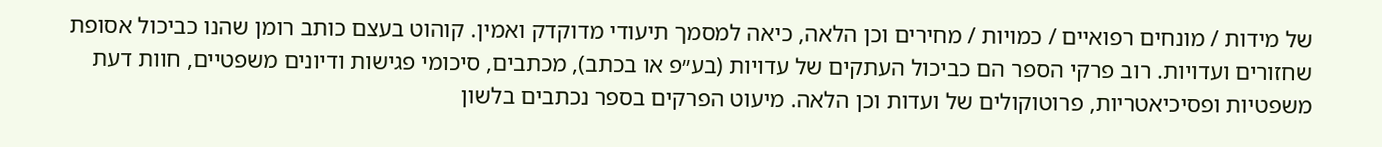של מידות / מונחים רפואיים / כמויות / מחירים וכן הלאה, כיאה למסמך תיעודי מדוקדק ואמין. קוהוט בעצם כותב רומן שהנו כביכול אסופת שחזורים ועדויות. רוב פרקי הספר הם כביכול העתקים של עדויות (בע״פ או בכתב), מכתבים, סיכומי פגישות ודיונים משפטיים, חוות דעת משפטיות ופסיכיאטריות, פרוטוקולים של ועדות וכן הלאה. מיעוט הפרקים בספר נכתבים בלשון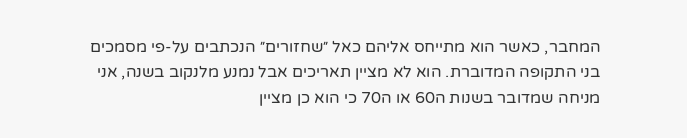המחבר, כאשר הוא מתייחס אליהם כאל ״שחזורים״ הנכתבים על-פי מסמכים בני התקופה המדוברת. הוא לא מציין תאריכים אבל נמנע מלנקוב בשנה, אני מניחה שמדובר בשנות ה60 או ה70 כי הוא כן מציין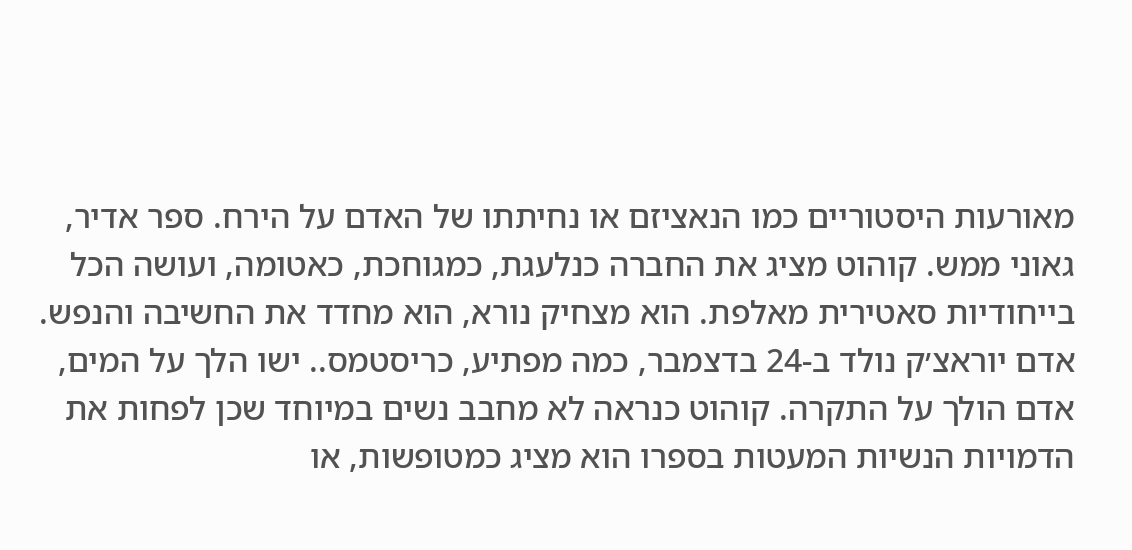מאורעות היסטוריים כמו הנאציזם או נחיתתו של האדם על הירח. ספר אדיר, גאוני ממש. קוהוט מציג את החברה כנלעגת, כמגוחכת, כאטומה, ועושה הכל בייחודיות סאטירית מאלפת. הוא מצחיק נורא, הוא מחדד את החשיבה והנפש. אדם יוראצ׳ק נולד ב-24 בדצמבר, כמה מפתיע, כריסטמס.. ישו הלך על המים, אדם הולך על התקרה. קוהוט כנראה לא מחבב נשים במיוחד שכן לפחות את הדמויות הנשיות המעטות בספרו הוא מציג כמטופשות, או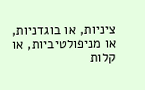ציניות, או בוגדניות, או מניפולטיביות, או קלות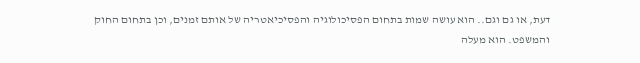דעת, או גם וגם.. הוא עושה שמות בתחום הפסיכולוגיה והפסיכיאטריה של אותם זמנים, וכן בתחום החוק והמשפט. הוא מעלה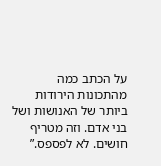על הכתב כמה מהתכונות הירודות ביותר של האנושות ושל בני אדם. וזה מטריף חושים. לא לפספס.”